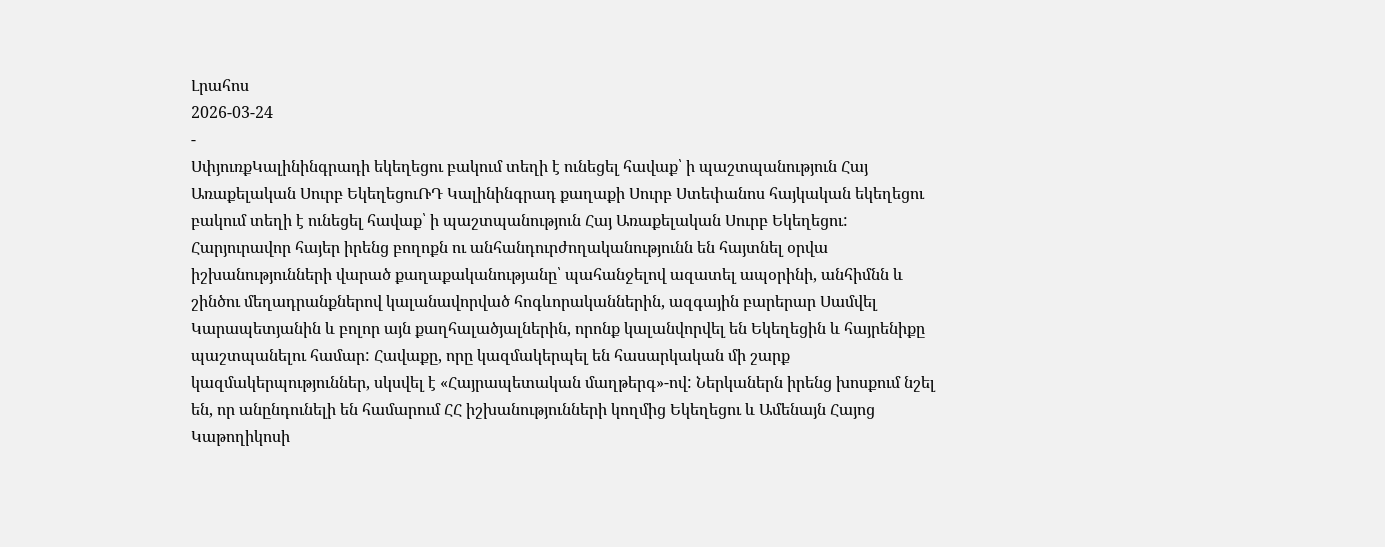Լրահոս
2026-03-24
-
ՍփյուռքԿալինինգրադի եկեղեցու բակում տեղի է ունեցել հավաք՝ ի պաշտպանություն Հայ Առաքելական Սուրբ ԵկեղեցուՌԴ Կալինինգրադ քաղաքի Սուրբ Ստեփանոս հայկական եկեղեցու բակում տեղի է ունեցել հավաք՝ ի պաշտպանություն Հայ Առաքելական Սուրբ Եկեղեցու: Հարյուրավոր հայեր իրենց բողոքն ու անհանդուրժողականությունն են հայտնել օրվա իշխանությունների վարած քաղաքականությանը՝ պահանջելով ազատել ապօրինի, անհիմնն և շինծու մեղադրանքներով կալանավորված հոգևորականներին, ազգային բարերար Սամվել Կարապետյանին և բոլոր այն քաղհալածյալներին, որոնք կալանվորվել են Եկեղեցին և հայրենիքը պաշտպանելու համար: Հավաքը, որը կազմակերպել են հասարկական մի շարք կազմակերպություններ, սկսվել է «Հայրապետական մաղթերգ»-ով: Ներկաներն իրենց խոսքում նշել են, որ անընդունելի են համարում ՀՀ իշխանությունների կողմից Եկեղեցու և Ամենայն Հայոց Կաթողիկոսի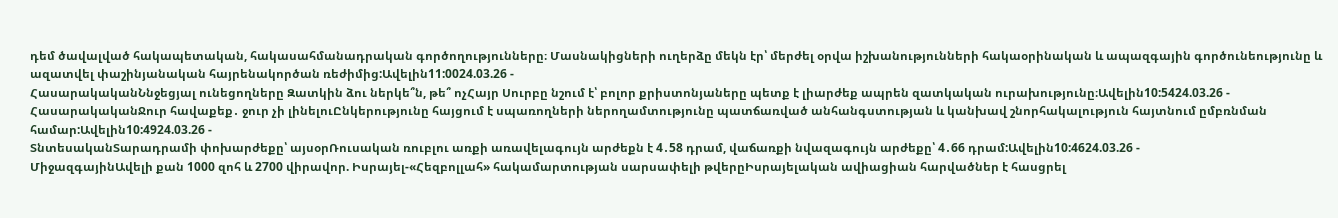դեմ ծավալված հակապետական, հակասահմանադրական գործողությունները։ Մասնակիցների ուղերձը մեկն էր՝ մերժել օրվա իշխանությունների հակաօրինական և ապազգային գործունեությունը և ազատվել փաշինյանական հայրենակործան ռեժիմից:Ավելին11:0024.03.26 -
ՀասարակականՆնջեցյալ ունեցողները Զատկին ձու ներկե՞ն, թե՞ ոչՀայր Սուրբը նշում է՝ բոլոր քրիստոնյաները պետք է լիարժեք ապրեն զատկական ուրախությունը։Ավելին10:5424.03.26 -
ՀասարակականՋուր հավաքեք․ ջուր չի լինելուԸնկերությունը հայցում է սպառողների ներողամտությունը պատճառված անհանգստության և կանխավ շնորհակալություն հայտնում ըմբռնման համար:Ավելին10:4924.03.26 -
ՏնտեսականՏարադրամի փոխարժեքը՝ այսօրՌուսական ռուբլու առքի առավելագույն արժեքն է 4․58 դրամ, վաճառքի նվազագույն արժեքը՝ 4․66 դրամ:Ավելին10:4624.03.26 -
ՄիջազգայինԱվելի քան 1000 զոհ և 2700 վիրավոր. Իսրայել-«Հեզբոլլահ» հակամարտության սարսափելի թվերըԻսրայելական ավիացիան հարվածներ է հասցրել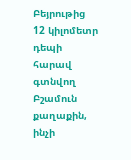Բեյրութից 12 կիլոմետր դեպի հարավ գտնվող Բշամուն քաղաքին, ինչի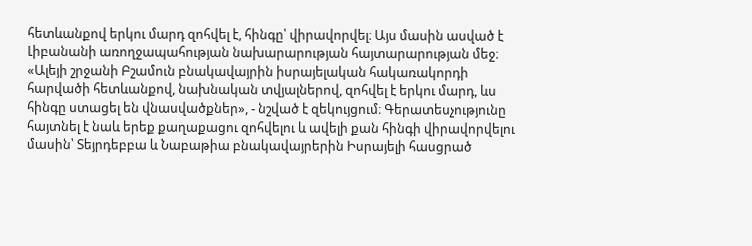հետևանքով երկու մարդ զոհվել է, հինգը՝ վիրավորվել։ Այս մասին ասված է Լիբանանի առողջապահության նախարարության հայտարարության մեջ։ «Ալեյի շրջանի Բշամուն բնակավայրին իսրայելական հակառակորդի հարվածի հետևանքով, նախնական տվյալներով, զոհվել է երկու մարդ, ևս հինգը ստացել են վնասվածքներ», - նշված է զեկույցում։ Գերատեսչությունը հայտնել է նաև երեք քաղաքացու զոհվելու և ավելի քան հինգի վիրավորվելու մասին՝ Տեյրդեբբա և Նաբաթիա բնակավայրերին Իսրայելի հասցրած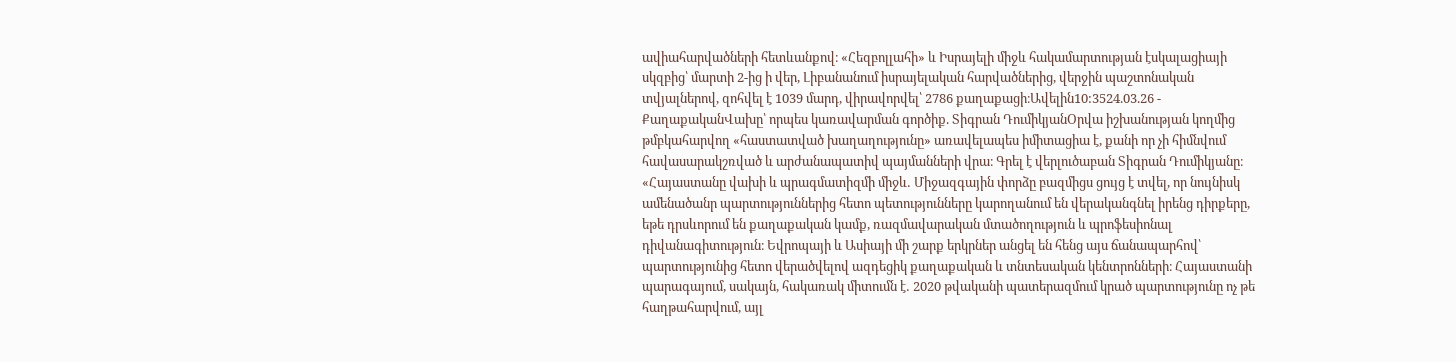ավիահարվածների հետևանքով։ «Հեզբոլլահի» և Իսրայելի միջև հակամարտության էսկալացիայի սկզբից՝ մարտի 2-ից ի վեր, Լիբանանում իսրայելական հարվածներից, վերջին պաշտոնական տվյալներով, զոհվել է 1039 մարդ, վիրավորվել՝ 2786 քաղաքացի։Ավելին10:3524.03.26 -
ՔաղաքականՎախը՝ որպես կառավարման գործիք. Տիգրան ԴումիկյանՕրվա իշխանության կողմից թմբկահարվող «հաստատված խաղաղությունը» առավելապես իմիտացիա է, քանի որ չի հիմնվում հավասարակշռված և արժանապատիվ պայմանների վրա։ Գրել է վերլուծաբան Տիգրան Դումիկյանը։ «Հայաստանը վախի և պրագմատիզմի միջև․ Միջազգային փորձը բազմիցս ցույց է տվել, որ նույնիսկ ամենածանր պարտություններից հետո պետությունները կարողանում են վերականգնել իրենց դիրքերը, եթե դրսևորում են քաղաքական կամք, ռազմավարական մտածողություն և պրոֆեսիոնալ դիվանագիտություն։ Եվրոպայի և Ասիայի մի շարք երկրներ անցել են հենց այս ճանապարհով՝ պարտությունից հետո վերածվելով ազդեցիկ քաղաքական և տնտեսական կենտրոնների։ Հայաստանի պարագայում, սակայն, հակառակ միտումն է․ 2020 թվականի պատերազմում կրած պարտությունը ոչ թե հաղթահարվում, այլ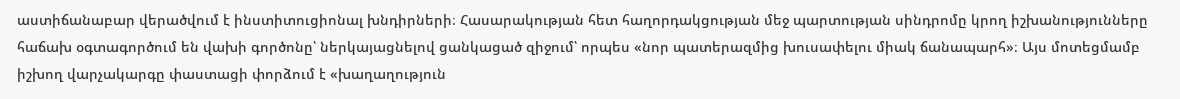աստիճանաբար վերածվում է ինստիտուցիոնալ խնդիրների։ Հասարակության հետ հաղորդակցության մեջ պարտության սինդրոմը կրող իշխանությունները հաճախ օգտագործում են վախի գործոնը՝ ներկայացնելով ցանկացած զիջում՝ որպես «նոր պատերազմից խուսափելու միակ ճանապարհ»։ Այս մոտեցմամբ իշխող վարչակարգը փաստացի փորձում է «խաղաղություն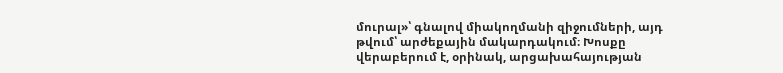մուրալ»՝ գնալով միակողմանի զիջումների, այդ թվում՝ արժեքային մակարդակում։ Խոսքը վերաբերում է, օրինակ, արցախահայության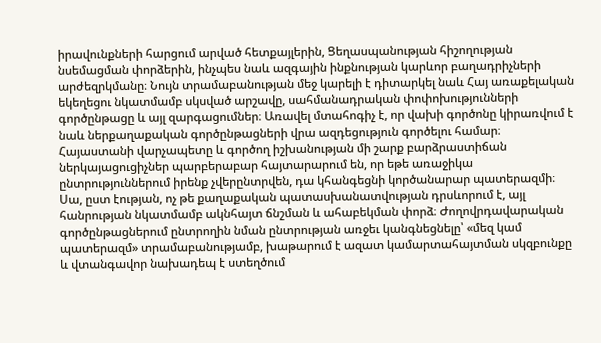իրավունքների հարցում արված հետքայլերին, Ցեղասպանության հիշողության նսեմացման փորձերին, ինչպես նաև ազգային ինքնության կարևոր բաղադրիչների արժեզրկմանը։ Նույն տրամաբանության մեջ կարելի է դիտարկել նաև Հայ առաքելական եկեղեցու նկատմամբ սկսված արշավը, սահմանադրական փոփոխությունների գործընթացը և այլ զարգացումներ։ Առավել մտահոգիչ է, որ վախի գործոնը կիրառվում է նաև ներքաղաքական գործընթացների վրա ազդեցություն գործելու համար։ Հայաստանի վարչապետը և գործող իշխանության մի շարք բարձրաստիճան ներկայացուցիչներ պարբերաբար հայտարարում են, որ եթե առաջիկա ընտրություններում իրենք չվերընտրվեն, դա կհանգեցնի կործանարար պատերազմի։ Սա, ըստ էության, ոչ թե քաղաքական պատասխանատվության դրսևորում է, այլ հանրության նկատմամբ ակնհայտ ճնշման և ահաբեկման փորձ։ Ժողովրդավարական գործընթացներում ընտրողին նման ընտրության առջեւ կանգնեցնելը՝ «մեզ կամ պատերազմ» տրամաբանությամբ, խաթարում է ազատ կամարտահայտման սկզբունքը և վտանգավոր նախադեպ է ստեղծում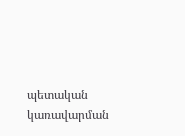պետական կառավարման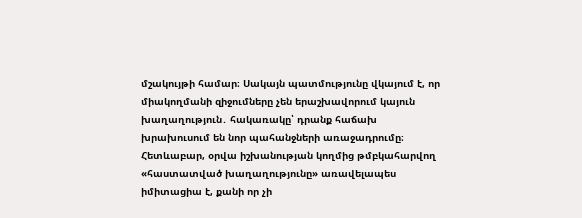մշակույթի համար։ Սակայն պատմությունը վկայում է, որ միակողմանի զիջումները չեն երաշխավորում կայուն խաղաղություն․ հակառակը՝ դրանք հաճախ խրախուսում են նոր պահանջների առաջադրումը։ Հետևաբար, օրվա իշխանության կողմից թմբկահարվող «հաստատված խաղաղությունը» առավելապես իմիտացիա է, քանի որ չի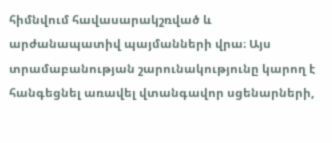հիմնվում հավասարակշռված և արժանապատիվ պայմանների վրա։ Այս տրամաբանության շարունակությունը կարող է հանգեցնել առավել վտանգավոր սցենարների,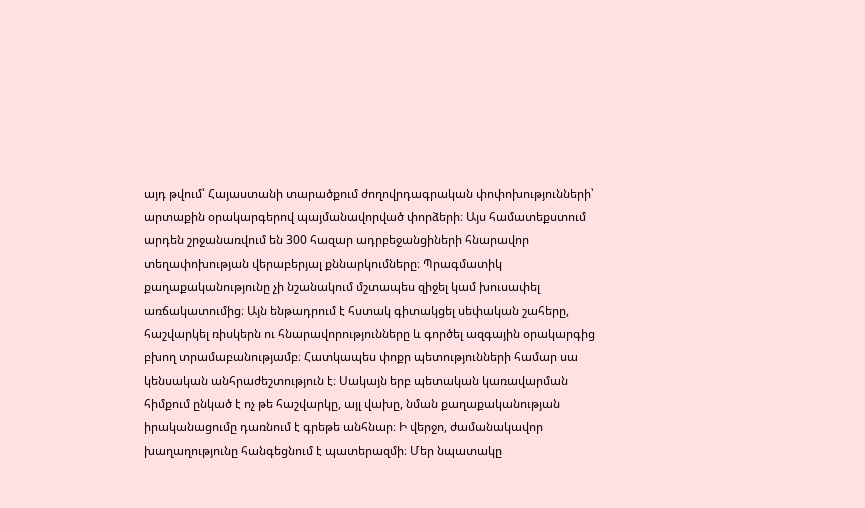այդ թվում՝ Հայաստանի տարածքում ժողովրդագրական փոփոխությունների՝ արտաքին օրակարգերով պայմանավորված փորձերի։ Այս համատեքստում արդեն շրջանառվում են 300 հազար ադրբեջանցիների հնարավոր տեղափոխության վերաբերյալ քննարկումները։ Պրագմատիկ քաղաքականությունը չի նշանակում մշտապես զիջել կամ խուսափել առճակատումից։ Այն ենթադրում է հստակ գիտակցել սեփական շահերը, հաշվարկել ռիսկերն ու հնարավորությունները և գործել ազգային օրակարգից բխող տրամաբանությամբ։ Հատկապես փոքր պետությունների համար սա կենսական անհրաժեշտություն է։ Սակայն երբ պետական կառավարման հիմքում ընկած է ոչ թե հաշվարկը, այլ վախը, նման քաղաքականության իրականացումը դառնում է գրեթե անհնար։ Ի վերջո, ժամանակավոր խաղաղությունը հանգեցնում է պատերազմի։ Մեր նպատակը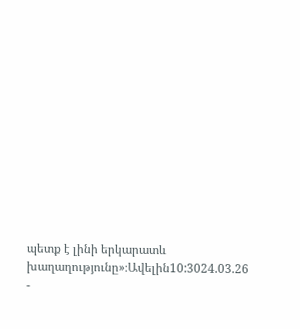պետք է լինի երկարատև խաղաղությունը»։Ավելին10:3024.03.26 -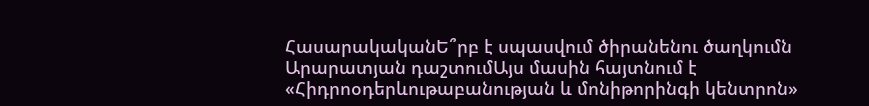ՀասարակականԵ՞րբ է սպասվում ծիրանենու ծաղկումն Արարատյան դաշտումԱյս մասին հայտնում է «Հիդրոօդերևութաբանության և մոնիթորինգի կենտրոն»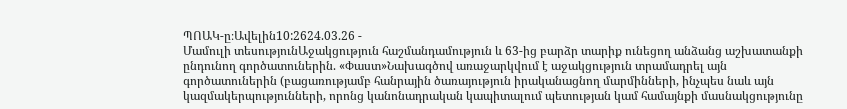ՊՈԱԿ-ը։Ավելին10:2624.03.26 -
Մամուլի տեսությունԱջակցություն հաշմանդամություն և 63-ից բարձր տարիք ունեցող անձանց աշխատանքի ընդունող գործատուներին. «Փաստ»Նախագծով առաջարկվում է աջակցություն տրամադրել այն գործատուներին (բացառությամբ հանրային ծառայություն իրականացնող մարմինների, ինչպես նաև այն կազմակերպությունների, որոնց կանոնադրական կապիտալում պետության կամ համայնքի մասնակցությունը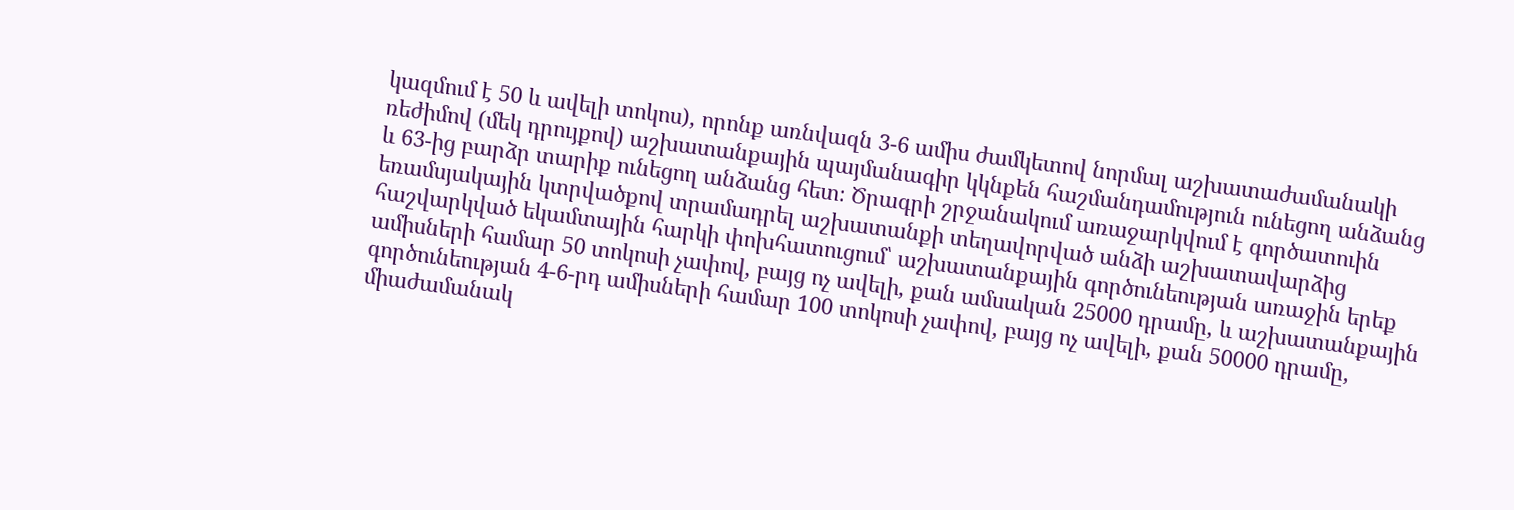կազմում է 50 և ավելի տոկոս), որոնք առնվազն 3-6 ամիս ժամկետով նորմալ աշխատաժամանակի ռեժիմով (մեկ դրույքով) աշխատանքային պայմանագիր կկնքեն հաշմանդամություն ունեցող անձանց և 63-ից բարձր տարիք ունեցող անձանց հետ։ Ծրագրի շրջանակում առաջարկվում է գործատուին եռամսյակային կտրվածքով տրամադրել աշխատանքի տեղավորված անձի աշխատավարձից հաշվարկված եկամտային հարկի փոխհատուցում՝ աշխատանքային գործունեության առաջին երեք ամիսների համար 50 տոկոսի չափով, բայց ոչ ավելի, քան ամսական 25000 դրամը, և աշխատանքային գործունեության 4-6-րդ ամիսների համար 100 տոկոսի չափով, բայց ոչ ավելի, քան 50000 դրամը, միաժամանակ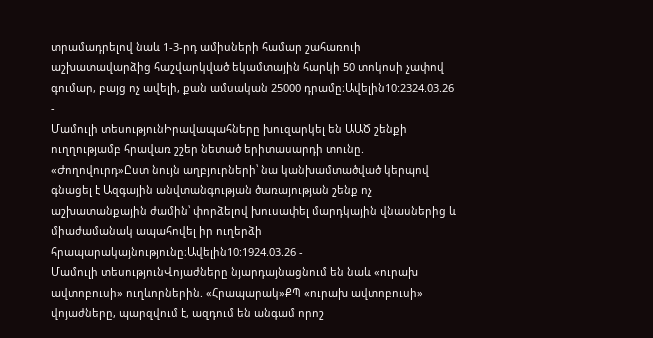տրամադրելով նաև 1-3-րդ ամիսների համար շահառուի աշխատավարձից հաշվարկված եկամտային հարկի 50 տոկոսի չափով գումար, բայց ոչ ավելի, քան ամսական 25000 դրամը։Ավելին10:2324.03.26 -
Մամուլի տեսությունԻրավապահները խուզարկել են ԱԱԾ շենքի ուղղությամբ հրավառ շշեր նետած երիտասարդի տունը. «Ժողովուրդ»Ըստ նույն աղբյուրների՝ նա կանխամտածված կերպով գնացել է Ազգային անվտանգության ծառայության շենք ոչ աշխատանքային ժամին՝ փորձելով խուսափել մարդկային վնասներից և միաժամանակ ապահովել իր ուղերձի հրապարակայնությունը։Ավելին10:1924.03.26 -
Մամուլի տեսությունՎոյաժները նյարդայնացնում են նաև «ուրախ ավտոբուսի» ուղևորներին. «Հրապարակ»ՔՊ «ուրախ ավտոբուսի» վոյաժները, պարզվում է, ազդում են անգամ որոշ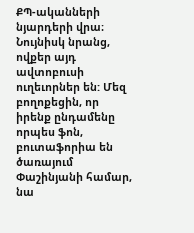ՔՊ-ականների նյարդերի վրա։ Նույնիսկ նրանց, ովքեր այդ ավտոբուսի ուղեւորներ են: Մեզ բողոքեցին, որ իրենք ընդամենը որպես ֆոն, բուտաֆորիա են ծառայում Փաշինյանի համար, նա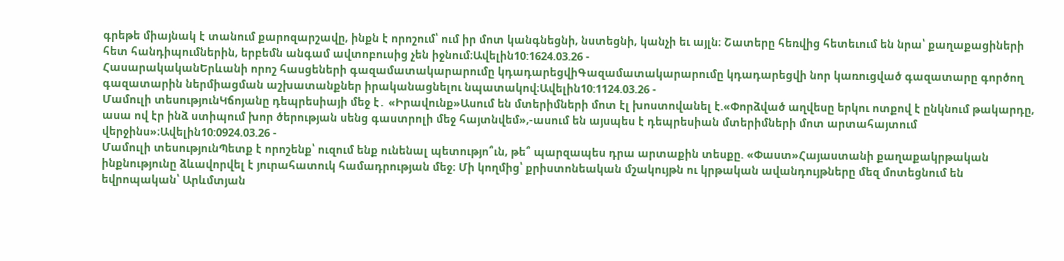գրեթե միայնակ է տանում քարոզարշավը, ինքն է որոշում՝ ում իր մոտ կանգնեցնի, նստեցնի, կանչի եւ այլն։ Շատերը հեռվից հետեւում են նրա՝ քաղաքացիների հետ հանդիպումներին, երբեմն անգամ ավտոբուսից չեն իջնում։Ավելին10:1624.03.26 -
ՀասարակականԵրևանի որոշ հասցեների գազամատակարարումը կդադարեցվիԳազամատակարարումը կդադարեցվի նոր կառուցված գազատարը գործող գազատարին ներմիացման աշխատանքներ իրականացնելու նպատակով։Ավելին10:1124.03.26 -
Մամուլի տեսությունԿճոյանը դեպրեսիայի մեջ է․ «Իրավունք»Ասում են մտերիմների մոտ էլ խոստովանել է.«Փորձված աղվեսը երկու ոտքով է ընկնում թակարդը, ասա ով էր ինձ ստիպում խոր ծերության սենց գաստրոլի մեջ հայտնվեմ»,-ասում են այսպես է դեպրեսիան մտերիմների մոտ արտահայտում վերջինս»։Ավելին10:0924.03.26 -
Մամուլի տեսությունՊետք է որոշենք՝ ուզում ենք ունենալ պետությո՞ւն, թե՞ պարզապես դրա արտաքին տեսքը. «Փաստ»Հայաստանի քաղաքակրթական ինքնությունը ձևավորվել է յուրահատուկ համադրության մեջ։ Մի կողմից՝ քրիստոնեական մշակույթն ու կրթական ավանդույթները մեզ մոտեցնում են եվրոպական՝ Արևմտյան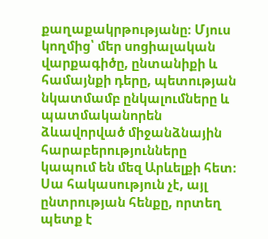քաղաքակրթությանը։ Մյուս կողմից՝ մեր սոցիալական վարքագիծը, ընտանիքի և համայնքի դերը, պետության նկատմամբ ընկալումները և պատմականորեն ձևավորված միջանձնային հարաբերությունները կապում են մեզ Արևելքի հետ։ Սա հակասություն չէ, այլ ընտրության հենքը, որտեղ պետք է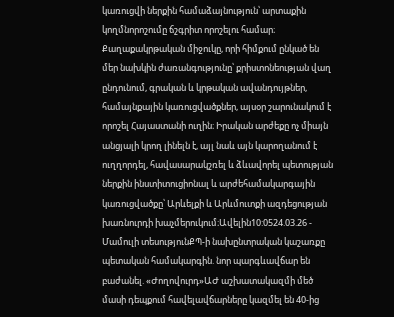կառուցվի ներքին համաձայնություն՝ արտաքին կողմնորոշումը ճշգրիտ որոշելու համար։ Քաղաքակրթական միջուկը, որի հիմքում ընկած են մեր նախկին ժառանգությունը՝ քրիստոնեության վաղ ընդունում, գրական և կրթական ավանդույթներ, համայնքային կառուցվածքներ, այսօր շարունակում է որոշել Հայաստանի ուղին։ Իրական արժեքը ոչ միայն անցյալի կրող լինելն է, այլ նաև այն կարողանում է ուղղորդել, հավասարակշռել և ձևավորել պետության ներքին ինստիտուցիոնալ և արժեհամակարգային կառուցվածքը՝ Արևելքի և Արևմուտքի ազդեցության խառնուրդի խաչմերուկում։Ավելին10:0524.03.26 -
Մամուլի տեսությունՔՊ-ի նախընտրական կաշառքը պետական համակարգին. նոր պարգևավճար են բաժանել. «Ժողովուրդ»ԱԺ աշխատակազմի մեծ մասի դեպքում հավելավճարները կազմել են 40-ից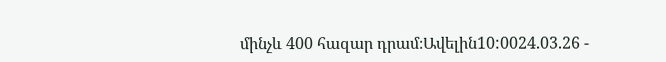մինչև 400 հազար դրամ։Ավելին10:0024.03.26 -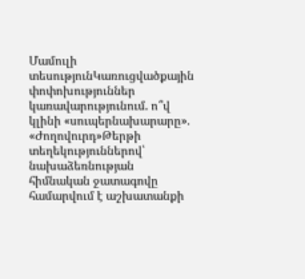Մամուլի տեսությունԿառուցվածքային փոփոխություններ կառավարությունում. ո՞վ կլինի «սուպերնախարարը». «Ժողովուրդ»Թերթի տեղեկություններով՝ նախաձեռնության հիմնական ջատագովը համարվում է աշխատանքի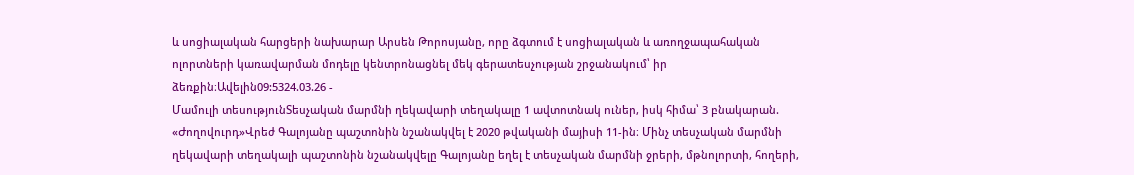և սոցիալական հարցերի նախարար Արսեն Թորոսյանը, որը ձգտում է սոցիալական և առողջապահական ոլորտների կառավարման մոդելը կենտրոնացնել մեկ գերատեսչության շրջանակում՝ իր ձեռքին։Ավելին09:5324.03.26 -
Մամուլի տեսությունՏեսչական մարմնի ղեկավարի տեղակալը 1 ավտոտնակ ուներ, իսկ հիմա՝ 3 բնակարան. «Ժողովուրդ»Վրեժ Գալոյանը պաշտոնին նշանակվել է 2020 թվականի մայիսի 11-ին։ Մինչ տեսչական մարմնի ղեկավարի տեղակալի պաշտոնին նշանակվելը Գալոյանը եղել է տեսչական մարմնի ջրերի, մթնոլորտի, հողերի,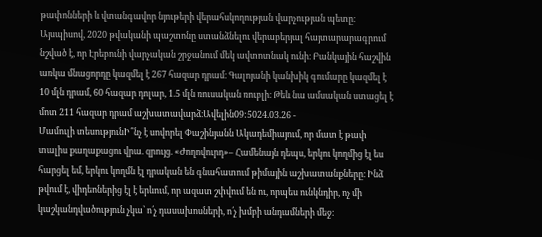թափոնների և վտանգավոր նյութերի վերահսկողության վարչության պետը։ Այսպիսով, 2020 թվականի պաշտոնը ստանձնելու վերաբերյալ հայտարարագրում նշված է, որ Էրեբունի վարչական շրջանում մեկ ավտոտնակ ունի։ Բանկային հաշվին առկա մնացորդը կազմել է 267 հազար դրամ։ Գալոյանի կանխիկ գումարը կազմել է 10 մլն դրամ, 60 հազար դոլար, 1.5 մլն ռուսական ռուբլի։ Թեև նա ամսական ստացել է մոտ 211 հազար դրամ աշխատավարձ։Ավելին09:5024.03.26 -
Մամուլի տեսությունԻ՞նչ է սովորել Փաշինյանն Ակադեմիայում, որ մատ է թափ տալիս քաղաքացու վրա. զրույց. «Ժողովուրդ»– Համենայն դեպս, երկու կողմից էլ ես հարցել եմ, երկու կողմն էլ դրական են գնահատում թիմային աշխատանքները։ Ինձ թվում է, վիդեոներից էլ է երևում, որ ազատ շփվում են ու, որպես ունկնդիր, ոչ մի կաշկանդվածություն չկա՝ ո՛չ դասախոսների, ո՛չ խմբի անդամների մեջ։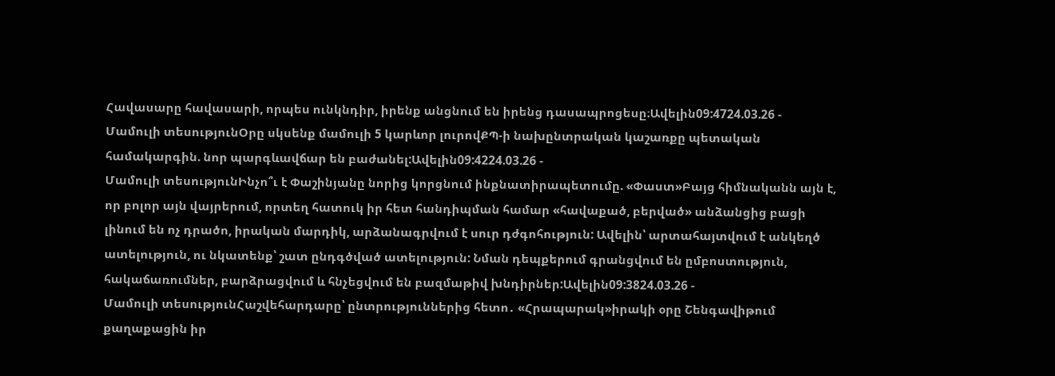Հավասարը հավասարի, որպես ունկնդիր, իրենք անցնում են իրենց դասապրոցեսը։Ավելին09:4724.03.26 -
Մամուլի տեսությունՕրը սկսենք մամուլի 5 կարևոր լուրովՔՊ-ի նախընտրական կաշառքը պետական համակարգին. նոր պարգևավճար են բաժանել:Ավելին09:4224.03.26 -
Մամուլի տեսությունԻնչո՞ւ է Փաշինյանը նորից կորցնում ինքնատիրապետումը. «Փաստ»Բայց հիմնականն այն է, որ բոլոր այն վայրերում, որտեղ հատուկ իր հետ հանդիպման համար «հավաքած, բերված» անձանցից բացի լինում են ոչ դրածո, իրական մարդիկ, արձանագրվում է սուր դժգոհություն: Ավելին՝ արտահայտվում է անկեղծ ատելություն, ու նկատենք՝ շատ ընդգծված ատելություն: Նման դեպքերում գրանցվում են ըմբոստություն, հակաճառումներ, բարձրացվում և հնչեցվում են բազմաթիվ խնդիրներ:Ավելին09:3824.03.26 -
Մամուլի տեսությունՀաշվեհարդարը՝ ընտրություններից հետո․ «Հրապարակ»իրակի օրը Շենգավիթում քաղաքացին իր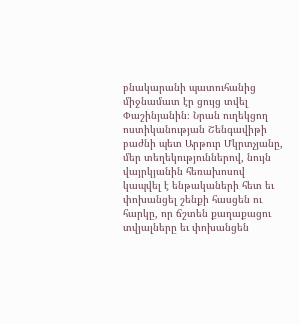բնակարանի պատուհանից միջնամատ էր ցույց տվել Փաշինյանին։ Նրան ուղեկցող ոստիկանության Շենգավիթի բաժնի պետ Արթուր Մկրտչյանը, մեր տեղեկություններով, նույն վայրկյանին հեռախոսով կապվել է ենթակաների հետ եւ փոխանցել շենքի հասցեն ու հարկը, որ ճշտեն քաղաքացու տվյալները եւ փոխանցեն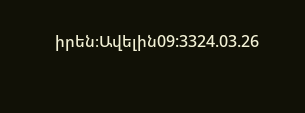իրեն։Ավելին09:3324.03.26